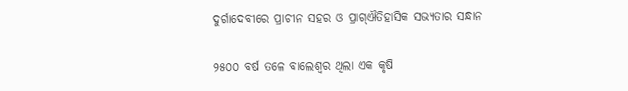ଦୁର୍ଗାଦେବୀରେ ପ୍ରାଚୀନ ସହର ଓ ପ୍ରାଗ୍‌ଐତିହାସିକ ସଭ୍ୟତାର ସନ୍ଧାନ

୨୫୦୦ ବର୍ଷ ତଳେ ବାଲେଶ୍ବର ଥିଲା ଏକ କୃଷି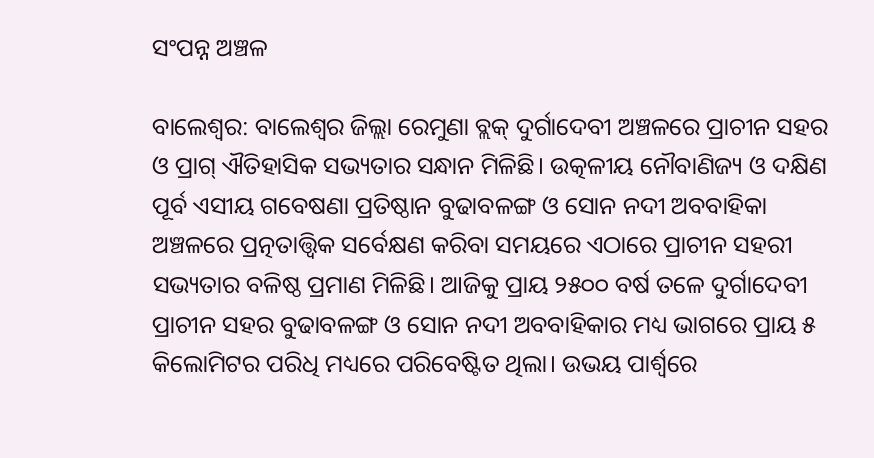ସଂପନ୍ନ ଅଞ୍ଚଳ

ବାଲେଶ୍ବର: ବାଲେଶ୍ବର ଜିଲ୍ଲା ରେମୁଣା ବ୍ଲକ୍ ଦୁର୍ଗାଦେବୀ ଅଞ୍ଚଳରେ ପ୍ରାଚୀନ ସହର ଓ ପ୍ରାଗ୍‌ ଐତିହାସିକ ସଭ୍ୟତାର ସନ୍ଧାନ ମିଳିଛି। ଉତ୍କଳୀୟ ନୌବାଣିଜ୍ୟ ଓ ଦକ୍ଷିଣ ପୂର୍ବ ଏସୀୟ ଗବେଷଣା ପ୍ରତିଷ୍ଠାନ ବୁଢାବଳଙ୍ଗ ଓ ସୋନ ନଦୀ ଅବବାହିକା ଅଞ୍ଚଳରେ ପ୍ରତ୍ନତାତ୍ତ୍ବିକ ସର୍ବେକ୍ଷଣ କରିବା ସମୟରେ ଏଠାରେ ପ୍ରାଚୀନ ସହରୀ ସଭ୍ୟତାର ବଳିଷ୍ଠ ପ୍ରମାଣ ମିଳିଛି। ଆଜିକୁ ପ୍ରାୟ ୨୫୦୦ ବର୍ଷ ତଳେ ଦୁର୍ଗାଦେବୀ ପ୍ରାଚୀନ ସହର ବୁଢାବଳଙ୍ଗ ଓ ସୋନ ନଦୀ ଅବବାହିକାର ମଧ୍ୟ ଭାଗରେ ପ୍ରାୟ ୫ କିଲୋମିଟର ପରିଧି ମଧ୍ୟରେ ପରିବେଷ୍ଟିତ ଥିଲା। ଉଭୟ ପାର୍ଶ୍ୱରେ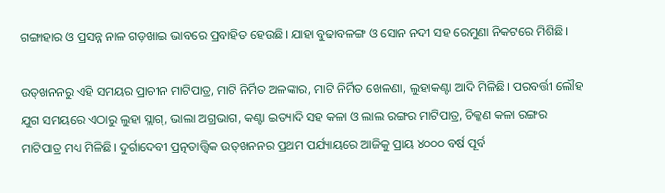ଗଙ୍ଗାହାର ଓ ପ୍ରସନ୍ନ ନାଳ ଗଡ଼ଖାଇ ଭାବରେ ପ୍ରବାହିତ ହେଉଛି। ଯାହା ବୁଢାବଳଙ୍ଗ ଓ ସୋନ ନଦୀ ସହ ରେମୁଣା ନିକଟରେ ମିଶିଛି।

ଉତ୍‌ଖନନରୁ ଏହି ସମୟର ପ୍ରାଚୀନ ମାଟିପାତ୍ର, ମାଟି ନିର୍ମିତ ଅଳଙ୍କାର, ମାଟି ନିର୍ମିତ ଖେଳଣା, ଲୁହାକଣ୍ଟା ଆଦି ମିଳିଛି। ପରବର୍ତ୍ତୀ ଲୌହ ଯୁଗ ସମୟରେ ଏଠାରୁ ଲୁହା ସ୍ଲାଗ୍‌, ଭାଲା ଅଗ୍ରଭାଗ, କଣ୍ଟା ଇତ୍ୟାଦି ସହ କଳା ଓ ଲାଲ ରଙ୍ଗର ମାଟିପାତ୍ର, ଚିକ୍କଣ କଳା ରଙ୍ଗର ମାଟିପାତ୍ର ମଧ୍ୟ ମିଳିଛି। ଦୁର୍ଗାଦେବୀ ପ୍ରତ୍ନତାତ୍ତ୍ବିକ ଉତ୍‌ଖନନର ପ୍ରଥମ ପର୍ଯ୍ୟାୟରେ ଆଜିକୁ ପ୍ରାୟ ୪୦୦୦ ବର୍ଷ ପୂର୍ବ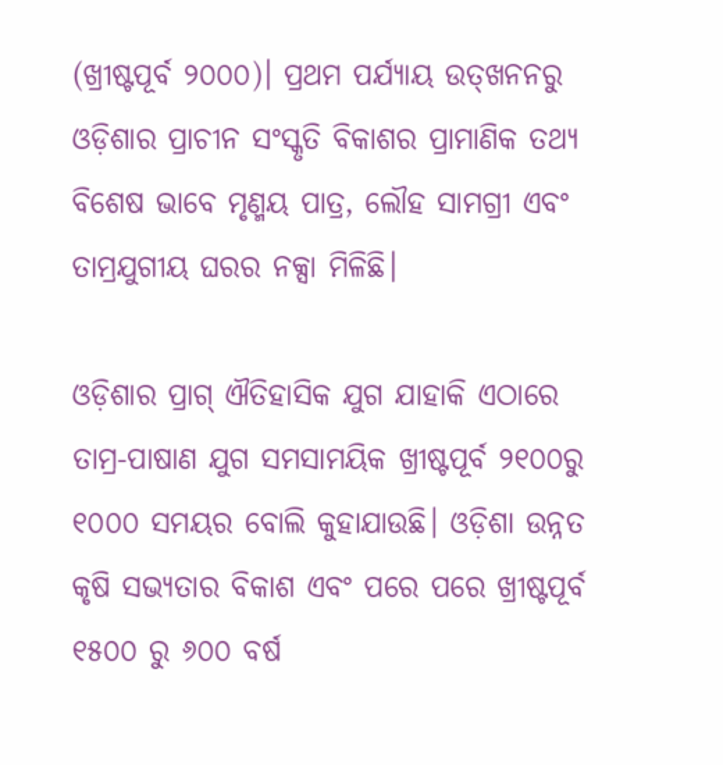(ଖ୍ରୀଷ୍ଟପୂର୍ବ ୨୦୦୦)। ପ୍ରଥମ ପର୍ଯ୍ୟାୟ ଉତ୍‌ଖନନରୁ ଓଡ଼ିଶାର ପ୍ରାଚୀନ ସଂସ୍କୃତି ବିକାଶର ପ୍ରାମାଣିକ ତଥ୍ୟ ବିଶେଷ ଭାବେ ମୃଣ୍ମୟ ପାତ୍ର‌, ଲୌହ ସାମଗ୍ରୀ ଏବଂ ତାମ୍ରଯୁଗୀୟ ଘରର ନକ୍ସା ମିଳିଛି।

ଓଡ଼ିଶାର ପ୍ରାଗ୍‌ ଐତିହାସିକ ଯୁଗ ଯାହାକି ଏଠାରେ ତାମ୍ର-ପାଷାଣ ଯୁଗ ସମସାମୟିକ ଖ୍ରୀଷ୍ଟପୂର୍ବ ୨୧୦୦ରୁ ୧୦୦୦ ସମୟର ବୋଲି କୁହାଯାଉଛି। ଓଡ଼ିଶା ଉନ୍ନତ କୃଷି ସଭ୍ୟତାର ବିକାଶ ଏବଂ ପରେ ପରେ ଖ୍ରୀଷ୍ଟପୂର୍ବ ୧୫୦୦ ରୁ ୬୦୦ ବର୍ଷ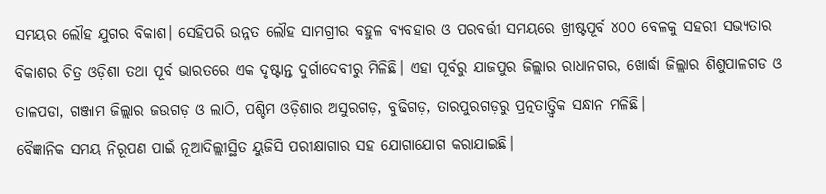ସମୟର ଲୌହ ଯୁଗର ବିକାଶ। ସେହିପରି ଉନ୍ନତ ଲୌହ ସାମଗ୍ରୀର ବହୁଳ ବ୍ୟବହାର ଓ ପରବର୍ତ୍ତୀ ସମୟରେ ଖ୍ରୀଷ୍ଟପୂର୍ବ ୪୦୦ ବେଳକୁ ସହରୀ ସଭ୍ୟତାର ବିକାଶର ଚିତ୍ର ଓଡ଼ିଶା ତଥା ପୂର୍ବ ଭାରତରେ ଏକ ଦୃଷ୍ଟାନ୍ତ ଦୁର୍ଗାଦେବୀରୁ ମିଳିଛି। ଏହା ପୂର୍ବରୁ ଯାଜପୁର ଜିଲ୍ଲାର ରାଧାନଗର, ଖୋର୍ଦ୍ଧା ଜିଲ୍ଲାର ଶିଶୁପାଳଗଡ ଓ ତାଳପଡା, ଗଞ୍ଜାମ ଜିଲ୍ଲାର ଜଉଗଡ଼ ଓ ଲାଠି, ପଶ୍ଚିମ ଓଡ଼ିଶାର ଅସୁରଗଡ଼, ବୁଢିଗଡ଼, ତାରପୁରଗଡ଼ରୁ ପ୍ରତ୍ନତାତ୍ତ୍ବିକ ସନ୍ଧାନ ମଳିଛି।
ବୈଜ୍ଞାନିକ ସମୟ ନିରୂପଣ ପାଇଁ ନୂଆଦିଲ୍ଲୀସ୍ଥିତ ୟୁଜିସି ପରୀକ୍ଷାଗାର ସହ ଯୋଗାଯୋଗ କରାଯାଇଛି।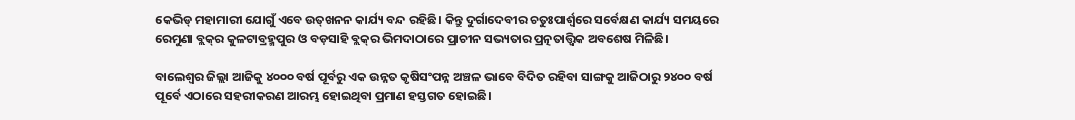କେଭିଡ୍ ମହାମାରୀ ଯୋଗୁଁ ଏବେ ଉତ୍‌ଖନନ କାର୍ଯ୍ୟ ବନ୍ଦ ରହିଛି। କିନ୍ତୁ ଦୁର୍ଗାଦେବୀର ଚତୁଃପାର୍ଶ୍ଵରେ ସର୍ବେକ୍ଷଣ କାର୍ଯ୍ୟ ସମୟରେ ରେମୁଣା ବ୍ଲକ୍‌ର କୁଳଟାବ୍ରହ୍ମପୁର ଓ ବଡ଼ସାହି ବ୍ଲକ୍‌ର ଭିମଦାଠାରେ ପ୍ରାଚୀନ ସଭ୍ୟତାର ପ୍ରତ୍ନତାତ୍ତ୍ବିକ ଅବଶେଷ ମିଳିଛି।

ବାଲେଶ୍ଵର ଜିଲ୍ଲା ଆଜିକୁ ୪୦୦୦ ବର୍ଷ ପୂର୍ବରୁ ଏକ ଉନ୍ନତ କୃଷିସଂପନ୍ନ ଅଞ୍ଚଳ ଭାବେ ବିଦିତ ରହିବା ସାଙ୍ଗକୁ ଆଜିଠାରୁ ୨୪୦୦ ବର୍ଷ ପୂର୍ବେ ଏଠାରେ ସହରୀକରଣ ଆରମ୍ଭ ହୋଇଥିବା ପ୍ରମାଣ ହସ୍ତଗତ ହୋଇଛି।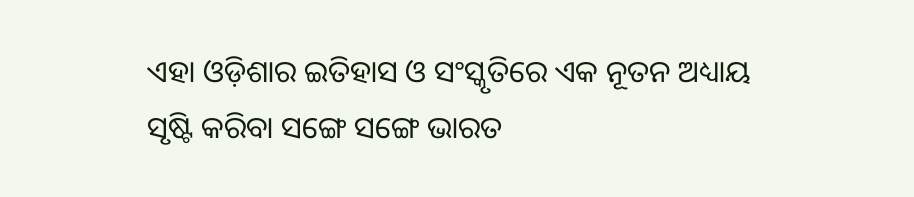ଏହା ଓଡ଼ିଶାର ଇତିହାସ ଓ ସଂସ୍କୃତିରେ ଏକ ନୂତନ ଅଧ୍ୟାୟ ସୃଷ୍ଟି କରିବା ସଙ୍ଗେ ସଙ୍ଗେ ଭାରତ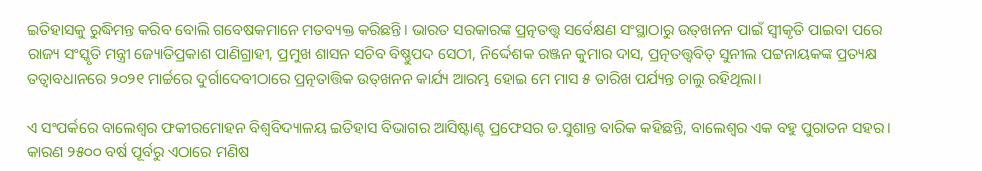ଇତିହାସକୁ ରୁଦ୍ଧିମନ୍ତ କରିବ ବୋଲି ଗବେଷକମାନେ ମତବ୍ୟକ୍ତ କରିଛନ୍ତି। ଭାରତ ସରକାରଙ୍କ ପ୍ରତ୍ନତତ୍ତ୍ବ ସର୍ବେକ୍ଷଣ ସଂସ୍ଥାଠାରୁ ଉତ୍‌ଖନନ ପାଇଁ ସ୍ବୀକୃତି ପାଇବା ପରେ ରାଜ୍ୟ ସଂସ୍କୃତି ମନ୍ତ୍ରୀ ଜ୍ୟୋତିପ୍ରକାଶ ପାଣିଗ୍ରାହୀ, ପ୍ରମୁଖ ଶାସନ ସଚିବ ବିଷ୍ଣୁପଦ ସେଠୀ, ନିର୍ଦ୍ଦେଶକ ରଞ୍ଜନ କୁମାର ଦାସ, ପ୍ରତ୍ନତତ୍ତ୍ୱବିତ୍ ସୁନୀଲ ପଟ୍ଟନାୟକଙ୍କ ପ୍ରତ୍ୟକ୍ଷ ତତ୍ବାବଧାନରେ ୨୦୨୧ ମାର୍ଚ୍ଚରେ ଦୁର୍ଗାଦେବୀଠାରେ ପ୍ରତ୍ନତାତ୍ତିକ ଉତ୍‌ଖନନ କାର୍ଯ୍ୟ ଆରମ୍ଭ ହୋଇ ମେ ମାସ ୫ ତାରିଖ ପର୍ଯ୍ୟନ୍ତ ଚାଲୁ ରହିଥିଲା।

ଏ ସଂପର୍କରେ ବାଲେଶ୍ବର ଫକୀରମୋହନ ବିଶ୍ବବିଦ୍ୟାଳୟ ଇତିହାସ ବିଭାଗର ଆସିଷ୍ଟାଣ୍ଟ ପ୍ରଫେସର ଡ.ସୁଶାନ୍ତ ବାରିକ କହିଛନ୍ତି, ବାଲେଶ୍ବର ଏକ ବହୁ ପୁରାତନ ସହର। କାରଣ ୨୫୦୦ ବର୍ଷ ପୂର୍ବରୁ ଏଠାରେ ମଣିଷ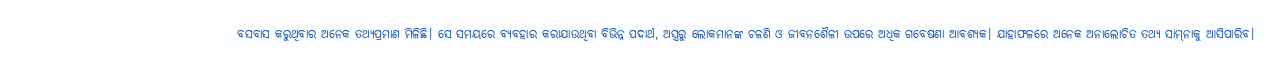ବସବାସ କରୁଥିବାର ଅନେକ ତଥ୍ୟପ୍ରମାଣ ମିଳିଛି। ସେ‌ ସମୟରେ ବ୍ୟବହାର କରାଯାଉଥିବା ବିଭିନ୍ନ ପଦାର୍ଥ, ଅସ୍ତ୍ରରୁ ଲୋକମାନଙ୍କ ଚଳଣି ଓ ଜୀବନଶୈଳୀ ଉପରେ ଅଧିକ ଗବେଷଣା ଆବଶ୍ୟକ। ଯାହାଫଳରେ ଅନେକ ଅନାଲୋଚିତ ତଥ୍ୟ ସାମ୍‌ନାକୁ ଆସିପାରିବ।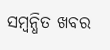ସମ୍ବନ୍ଧିତ ଖବର